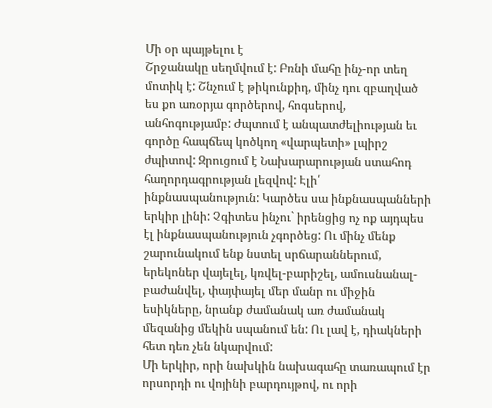Մի օր պայթելու է
Շրջանակը սեղմվում է: Բռնի մահը ինչ-որ տեղ մոտիկ է: Շնչում է թիկունքիդ, մինչ դու զբաղված ես քո առօրյա գործերով, հոգսերով, անհոգությամբ: Ժպտում է անպատժելիության եւ գործը հապճեպ կոծկող «վարպետի» լպիրշ ժպիտով: Զրուցում է Նախարարության ստահոդ հաղորդագրության լեզվով: Էլի՛ ինքնասպանություն: Կարծես սա ինքնասպանների երկիր լինի: Չգիտես ինչու` իրենցից ոչ ոք այդպես էլ ինքնասպանություն չգործեց: Ու մինչ մենք շարունակում ենք նստել սրճարաններում, երեկոներ վայելել, կռվել-բարիշել, ամուսնանալ-բաժանվել, փայփայել մեր մանր ու միջին եսիկները, նրանք ժամանակ առ ժամանակ մեզանից մեկին սպանում են: Ու լավ է, դիակների հետ դեռ չեն նկարվում:
Մի երկիր, որի նախկին նախագահը տառապում էր որսորդի ու վոյինի բարդույթով, ու որի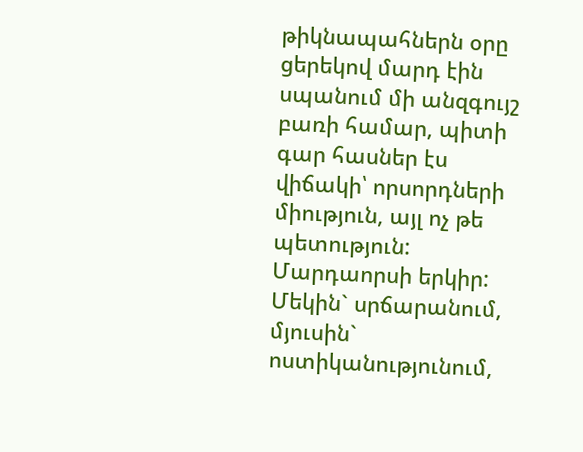թիկնապահներն օրը ցերեկով մարդ էին սպանում մի անզգույշ բառի համար, պիտի գար հասներ էս վիճակի՝ որսորդների միություն, այլ ոչ թե պետություն: Մարդաորսի երկիր: Մեկին` սրճարանում, մյուսին` ոստիկանությունում,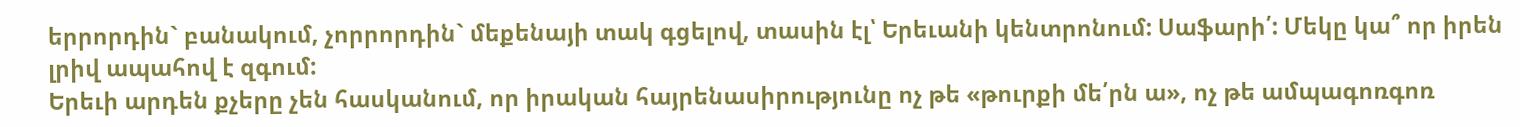երրորդին` բանակում, չորրորդին` մեքենայի տակ գցելով, տասին էլ՝ Երեւանի կենտրոնում: Սաֆարի՛: Մեկը կա՞ որ իրեն լրիվ ապահով է զգում:
Երեւի արդեն քչերը չեն հասկանում, որ իրական հայրենասիրությունը ոչ թե «թուրքի մե՛րն ա», ոչ թե ամպագոռգոռ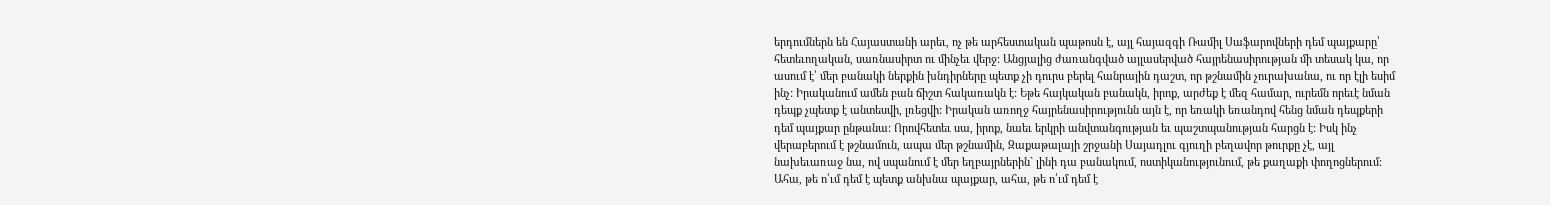երդումներն են Հայաստանի արեւ, ոչ թե արհեստական պաթոսն է, այլ հայազգի Ռամիլ Սաֆարովների դեմ պայքարը՝ հետեւողական, սառնասիրտ ու մինչեւ վերջ: Անցյալից ժառանգված այլասերված հայրենասիրության մի տեսակ կա, որ ասում է՝ մեր բանակի ներքին խնդիրները պետք չի դուրս բերել հանրային դաշտ, որ թշնամին չուրախանա, ու որ էլի եսիմ ինչ: Իրականում ամեն բան ճիշտ հակառակն է: Եթե հայկական բանակն, իրոք, արժեք է մեզ համար, ուրեմն որեւէ նման դեպք չպետք է անտեսվի, լռեցվի: Իրական առողջ հայրենասիրությունն այն է, որ եռակի եռանդով հենց նման դեպքերի դեմ պայքար ընթանա: Որովհետեւ սա, իրոք, նաեւ երկրի անվտանգության եւ պաշտպանության հարցն է: Իսկ ինչ վերաբերում է թշնամուն, ապա մեր թշնամին, Զաքաթալայի շրջանի Սայադլու գյուղի բեղավոր թուրքը չէ, այլ նախեւառաջ նա, ով սպանում է մեր եղբայրներին` լինի դա բանակում, ոստիկանությունում, թե քաղաքի փողոցներում: Ահա, թե ո՛ւմ դեմ է պետք անխնա պայքար, ահա, թե ո՛ւմ դեմ է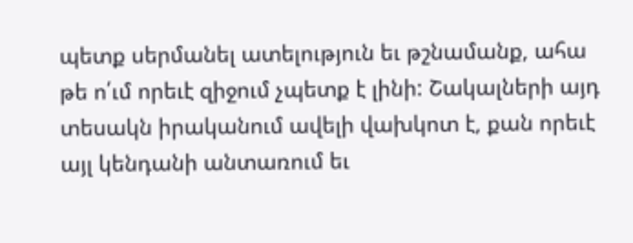պետք սերմանել ատելություն եւ թշնամանք, ահա թե ո՛ւմ որեւէ զիջում չպետք է լինի: Շակալների այդ տեսակն իրականում ավելի վախկոտ է, քան որեւէ այլ կենդանի անտառում եւ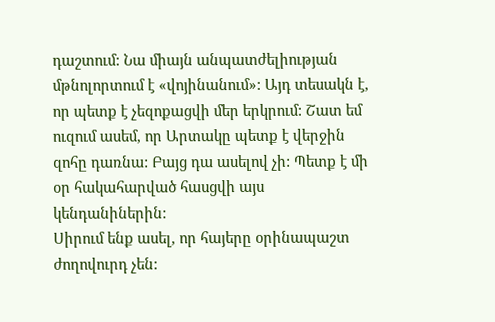դաշտում: Նա միայն անպատժելիության մթնոլորտում է «վոյինանում»: Այդ տեսակն է, որ պետք է չեզոքացվի մեր երկրում: Շատ եմ ուզում ասեմ, որ Արտակը պետք է վերջին զոհը դառնա: Բայց դա ասելով չի: Պետք է մի օր հակահարված հասցվի այս կենդանիներին:
Սիրում ենք ասել, որ հայերը օրինապաշտ ժողովուրդ չեն: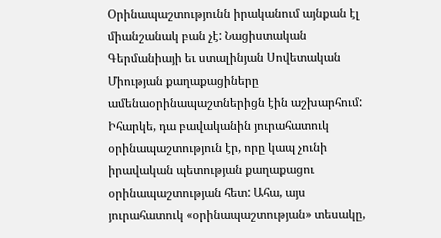Օրինապաշտությունն իրականում այնքան էլ միանշանակ բան չէ: Նացիստական Գերմանիայի եւ ստալինյան Սովետական Միության քաղաքացիները ամենաօրինապաշտներիցն էին աշխարհում: Իհարկե, դա բավականին յուրահատուկ օրինապաշտություն էր, որը կապ չունի իրավական պետության քաղաքացու օրինապաշտության հետ: Ահա, այս յուրահատուկ «օրինապաշտության» տեսակը,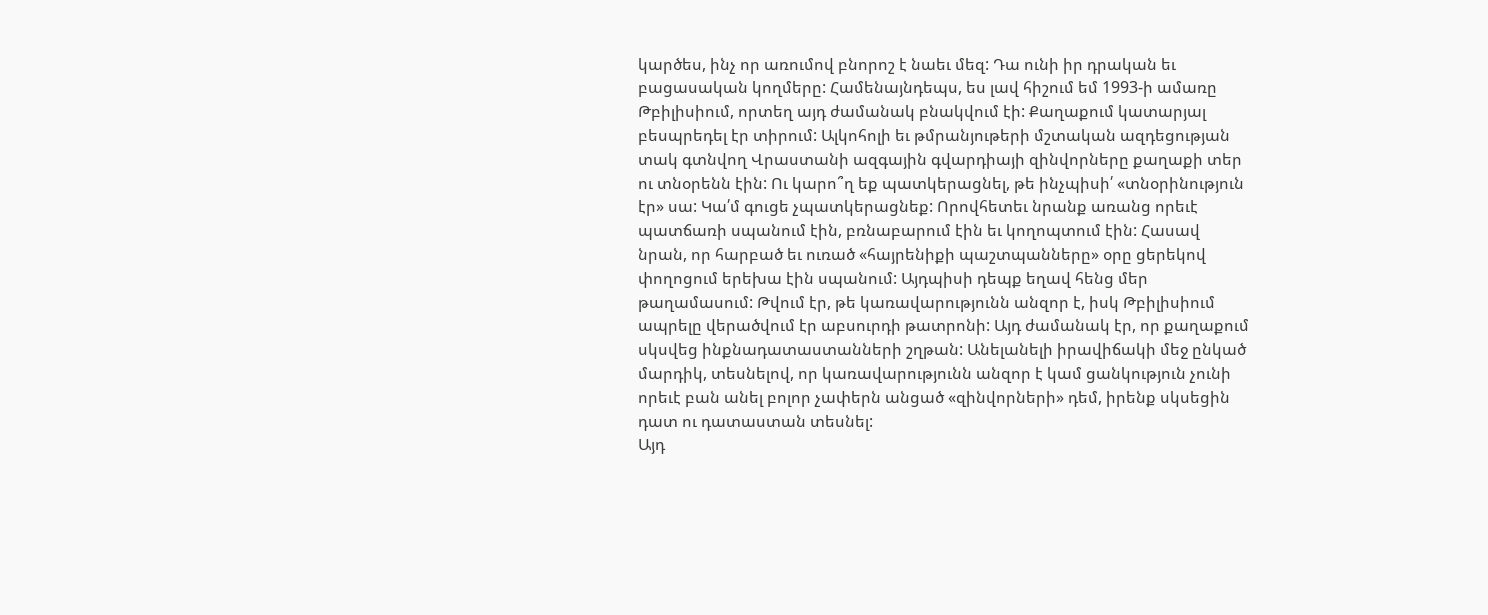կարծես, ինչ որ առումով բնորոշ է նաեւ մեզ: Դա ունի իր դրական եւ բացասական կողմերը: Համենայնդեպս, ես լավ հիշում եմ 1993-ի ամառը Թբիլիսիում, որտեղ այդ ժամանակ բնակվում էի: Քաղաքում կատարյալ բեսպրեդել էր տիրում: Ալկոհոլի եւ թմրանյութերի մշտական ազդեցության տակ գտնվող Վրաստանի ազգային գվարդիայի զինվորները քաղաքի տեր ու տնօրենն էին: Ու կարո՞ղ եք պատկերացնել, թե ինչպիսի՛ «տնօրինություն էր» սա: Կա՛մ գուցե չպատկերացնեք: Որովհետեւ նրանք առանց որեւէ պատճառի սպանում էին, բռնաբարում էին եւ կողոպտում էին: Հասավ նրան, որ հարբած եւ ուռած «հայրենիքի պաշտպանները» օրը ցերեկով փողոցում երեխա էին սպանում: Այդպիսի դեպք եղավ հենց մեր թաղամասում: Թվում էր, թե կառավարությունն անզոր է, իսկ Թբիլիսիում ապրելը վերածվում էր աբսուրդի թատրոնի: Այդ ժամանակ էր, որ քաղաքում սկսվեց ինքնադատաստանների շղթան: Անելանելի իրավիճակի մեջ ընկած մարդիկ, տեսնելով, որ կառավարությունն անզոր է կամ ցանկություն չունի որեւէ բան անել բոլոր չափերն անցած «զինվորների» դեմ, իրենք սկսեցին դատ ու դատաստան տեսնել:
Այդ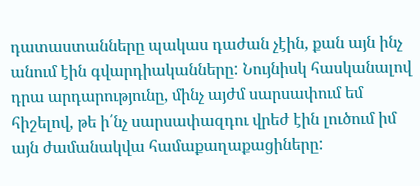դատաստանները պակաս դաժան չէին, քան այն ինչ անում էին գվարդիականները: Նույնիսկ հասկանալով դրա արդարությունը, մինչ այժմ սարսափում եմ հիշելով, թե ի՛նչ սարսափազդու վրեժ էին լուծում իմ այն ժամանակվա համաքաղաքացիները: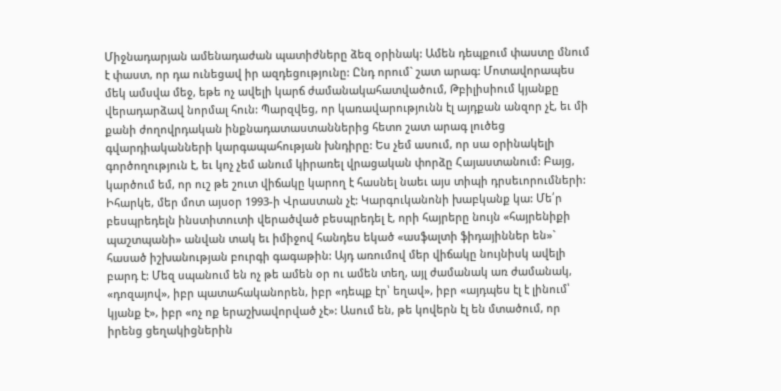Միջնադարյան ամենադաժան պատիժները ձեզ օրինակ: Ամեն դեպքում փաստը մնում է փաստ, որ դա ունեցավ իր ազդեցությունը: Ընդ որում` շատ արագ: Մոտավորապես մեկ ամսվա մեջ, եթե ոչ ավելի կարճ ժամանակահատվածում, Թբիլիսիում կյանքը վերադարձավ նորմալ հուն: Պարզվեց, որ կառավարությունն էլ այդքան անզոր չէ, եւ մի քանի ժողովրդական ինքնադատաստաններից հետո շատ արագ լուծեց գվարդիականների կարգապահության խնդիրը: Ես չեմ ասում, որ սա օրինակելի գործողություն է, եւ կոչ չեմ անում կիրառել վրացական փորձը Հայաստանում: Բայց, կարծում եմ, որ ուշ թե շուտ վիճակը կարող է հասնել նաեւ այս տիպի դրսեւորումների: Իհարկե, մեր մոտ այսօր 1993-ի Վրաստան չէ: Կարգուկանոնի խաբկանք կա: Մե՛ր բեսպրեդելն ինստիտուտի վերածված բեսպրեդել է, որի հայրերը նույն «հայրենիքի պաշտպանի» անվան տակ եւ իմիջով հանդես եկած «ասֆալտի ֆիդայիններ են»` հասած իշխանության բուրգի գագաթին: Այդ առումով մեր վիճակը նույնիսկ ավելի բարդ է: Մեզ սպանում են ոչ թե ամեն օր ու ամեն տեղ, այլ ժամանակ առ ժամանակ, «դոզայով», իբր պատահականորեն, իբր «դեպք էր՝ եղավ», իբր «այդպես էլ է լինում՝ կյանք է», իբր «ոչ ոք երաշխավորված չէ»: Ասում են, թե կովերն էլ են մտածում, որ իրենց ցեղակիցներին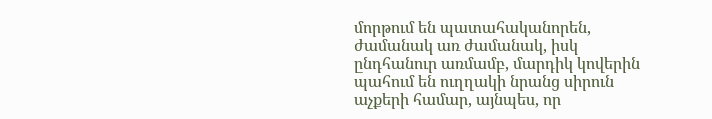մորթում են պատահականորեն, ժամանակ առ ժամանակ, իսկ ընդհանուր առմամբ, մարդիկ կովերին պահում են ուղղակի նրանց սիրուն աչքերի համար, այնպես, որ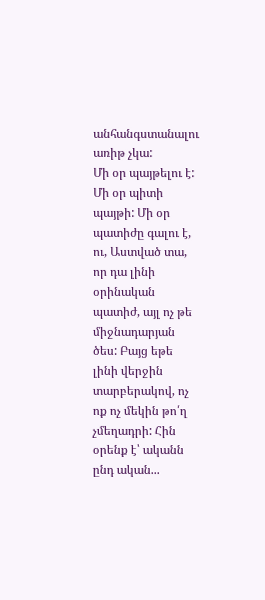անհանգստանալու առիթ չկա:
Մի օր պայթելու է: Մի օր պիտի պայթի: Մի օր պատիժը գալու է, ու, Աստված տա, որ դա լինի օրինական պատիժ, այլ ոչ թե միջնադարյան ծես: Բայց եթե լինի վերջին տարբերակով, ոչ ոք ոչ մեկին թո՛ղ չմեղադրի: Հին օրենք է՝ ականն ընդ ական...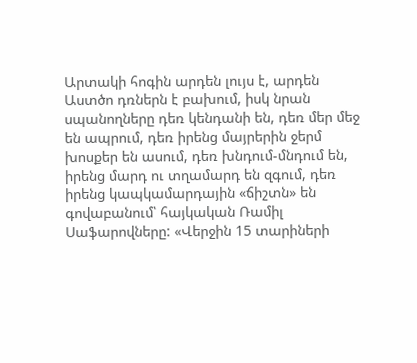Արտակի հոգին արդեն լույս է, արդեն Աստծո դռներն է բախում, իսկ նրան սպանողները դեռ կենդանի են, դեռ մեր մեջ են ապրում, դեռ իրենց մայրերին ջերմ խոսքեր են ասում, դեռ խնդում-մնդում են, իրենց մարդ ու տղամարդ են զգում, դեռ իրենց կապկամարդային «ճիշտն» են գովաբանում՝ հայկական Ռամիլ Սաֆարովները: «Վերջին 15 տարիների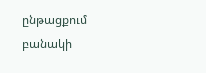ընթացքում բանակի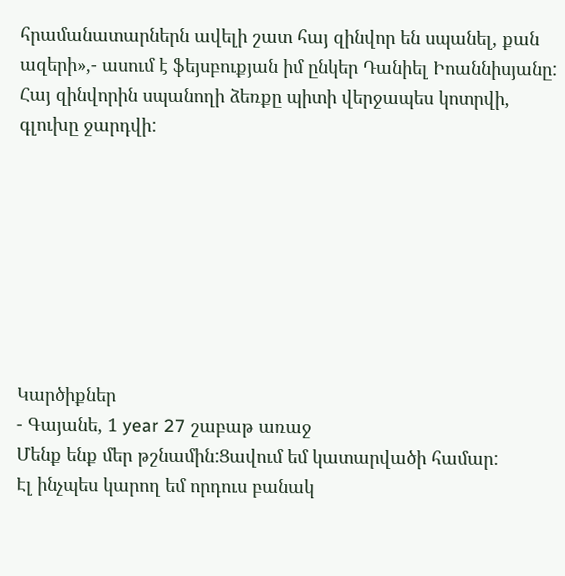հրամանատարներն ավելի շատ հայ զինվոր են սպանել, քան ազերի»,- ասում է ֆեյսբուքյան իմ ընկեր Դանիել Իոաննիսյանը: Հայ զինվորին սպանողի ձեռքը պիտի վերջապես կոտրվի, գլուխը ջարդվի:








Կարծիքներ
- Գայանե, 1 year 27 շաբաթ առաջ
Մենք ենք մեր թշնամին:Ցավում եմ կատարվածի համար:
Էլ ինչպես կարող եմ որդուս բանակ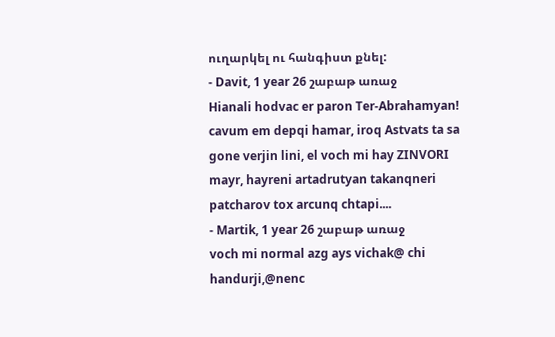ուղարկել ու հանգիստ քնել:
- Davit, 1 year 26 շաբաթ առաջ
Hianali hodvac er paron Ter-Abrahamyan! cavum em depqi hamar, iroq Astvats ta sa gone verjin lini, el voch mi hay ZINVORI mayr, hayreni artadrutyan takanqneri patcharov tox arcunq chtapi....
- Martik, 1 year 26 շաբաթ առաջ
voch mi normal azg ays vichak@ chi handurji,@nenc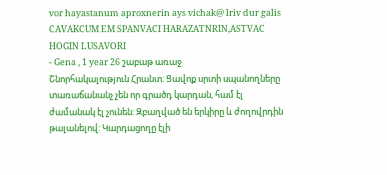vor hayastanum aproxnerin ays vichak@ lriv dur galis
CAVAKCUM EM SPANVACI HARAZATNRIN,ASTVAC HOGIN LUSAVORI
- Gena , 1 year 26 շաբաթ առաջ
Շնորհակալություն Հրանտ: Ցավոք սրտի սպանողները տառաճանանչ չեն որ գրածդ կարդան, համ էլ ժամանակ էլ չունեն: Զբաղված են երկիրը և ժողովրդին թալանելով: Կարդացողը էլի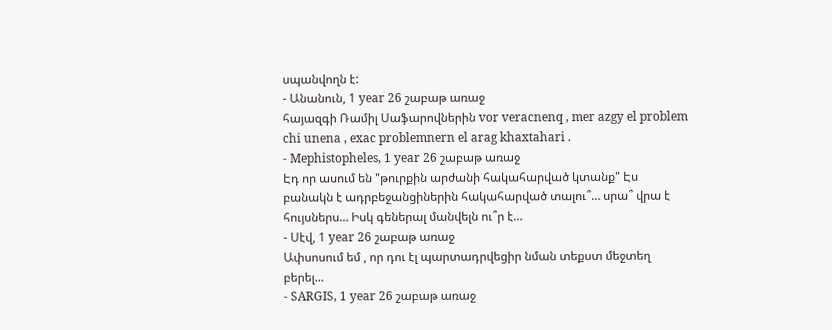սպանվողն է:
- Անանուն, 1 year 26 շաբաթ առաջ
հայազգի Ռամիլ Սաֆարովներին vor veracnenq , mer azgy el problem chi unena , exac problemnern el arag khaxtahari .
- Mephistopheles, 1 year 26 շաբաթ առաջ
Էդ որ ասում են "թուրքին արժանի հակահարված կտանք" Էս բանակն է ադրբեջանցիներին հակահարված տալու՞… սրա՞ վրա է հույսներս… Իսկ գեներալ մանվելն ու՞ր է…
- Սէվ, 1 year 26 շաբաթ առաջ
Ափսոսում եմ , որ դու էլ պարտադրվեցիր նման տեքստ մեջտեղ բերել...
- SARGIS, 1 year 26 շաբաթ առաջ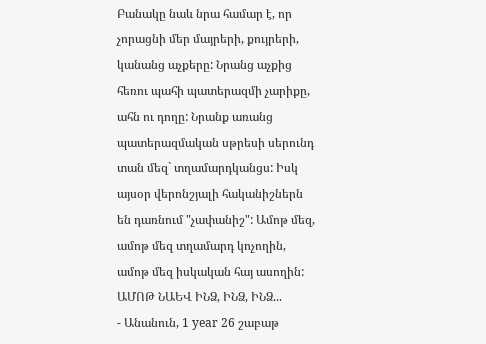Բանակը նաև նրա համար է, որ չորացնի մեր մայրերի, քույրերի, կանանց աչքերը: Նրանց աչքից հեռու պահի պատերազմի չարիքը, ահն ու դողը: Նրանք առանց պատերազմական սթրեսի սերունդ տան մեզ` տղամարդկանցս: Իսկ այսօր վերոնշյալի հականիշներն են դառնում "չափանիշ": Ամոթ մեզ, ամոթ մեզ տղամարդ կոչողին, ամոթ մեզ իսկական հայ ասողին: ԱՄՈԹ ՆԱԵՎ ԻՆՁ, ԻՆՁ, ԻՆՁ...
- Անանուն, 1 year 26 շաբաթ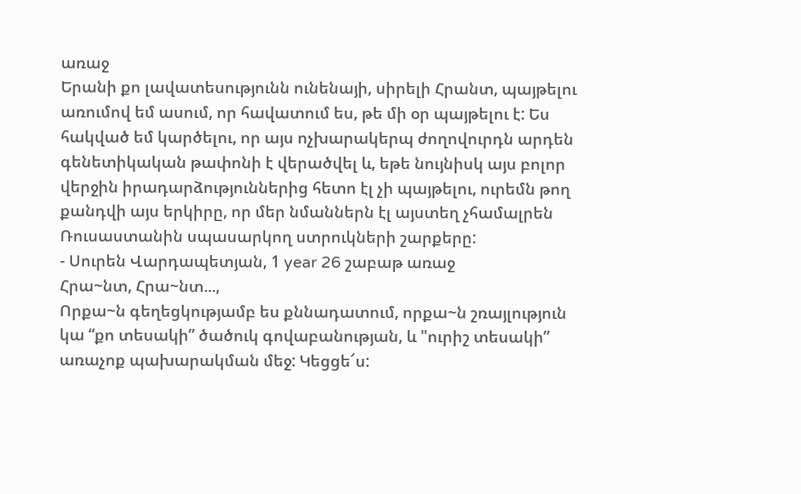առաջ
Երանի քո լավատեսությունն ունենայի, սիրելի Հրանտ, պայթելու առումով եմ ասում, որ հավատում ես, թե մի օր պայթելու է: Ես հակված եմ կարծելու, որ այս ոչխարակերպ ժողովուրդն արդեն գենետիկական թափոնի է վերածվել և, եթե նույնիսկ այս բոլոր վերջին իրադարձություններից հետո էլ չի պայթելու, ուրեմն թող քանդվի այս երկիրը, որ մեր նմաններն էլ այստեղ չհամալրեն Ռուսաստանին սպասարկող ստրուկների շարքերը:
- Սուրեն Վարդապետյան, 1 year 26 շաբաթ առաջ
Հրա~նտ, Հրա~նտ...,
Որքա~ն գեղեցկությամբ ես քննադատում, որքա~ն շռայլություն կա “քո տեսակի” ծածուկ գովաբանության, և "ուրիշ տեսակի” առաչոք պախարակման մեջ: Կեցցե՜ս: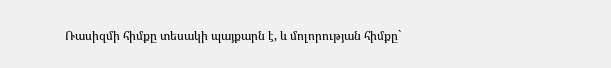Ռասիզմի հիմքը տեսակի պայքարն է, և մոլորության հիմքը`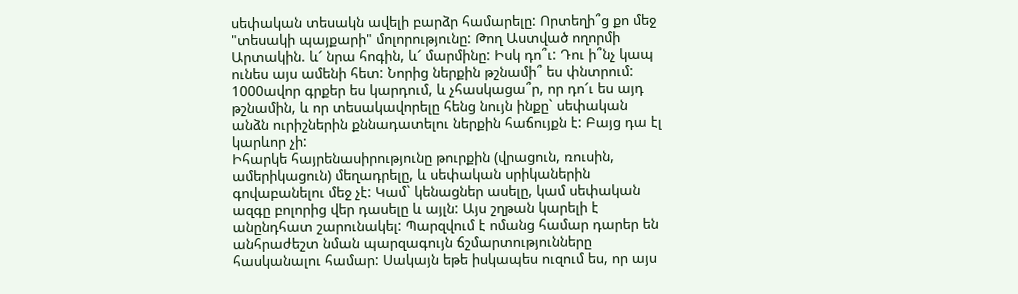սեփական տեսակն ավելի բարձր համարելը: Որտեղի՞ց քո մեջ "տեսակի պայքարի" մոլորությունը: Թող Աստված ողորմի Արտակին. և՜ նրա հոգին, և՜ մարմինը: Իսկ դո՞ւ: Դու ի՞նչ կապ ունես այս ամենի հետ: Նորից ներքին թշնամի՞ ես փնտրում: 1000ավոր գրքեր ես կարդում, և չհասկացա՞ր, որ դո՜ւ ես այդ թշնամին, և որ տեսակավորելը հենց նույն ինքը` սեփական անձն ուրիշներին քննադատելու ներքին հաճույքն է: Բայց դա էլ կարևոր չի:
Իհարկե հայրենասիրությունը թուրքին (վրացուն, ռուսին, ամերիկացուն) մեղադրելը, և սեփական սրիկաներին գովաբանելու մեջ չէ: Կամ` կենացներ ասելը, կամ սեփական ազգը բոլորից վեր դասելը և այլն: Այս շղթան կարելի է անընդհատ շարունակել: Պարզվում է ոմանց համար դարեր են անհրաժեշտ նման պարզագույն ճշմարտությունները հասկանալու համար: Սակայն եթե իսկապես ուզում ես, որ այս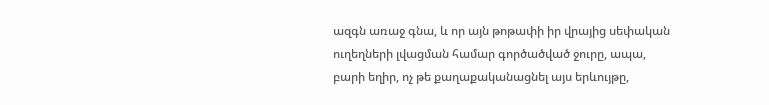ազգն առաջ գնա, և որ այն թոթափի իր վրայից սեփական ուղեղների լվացման համար գործածված ջուրը, ապա, բարի եղիր, ոչ թե քաղաքականացնել այս երևույթը,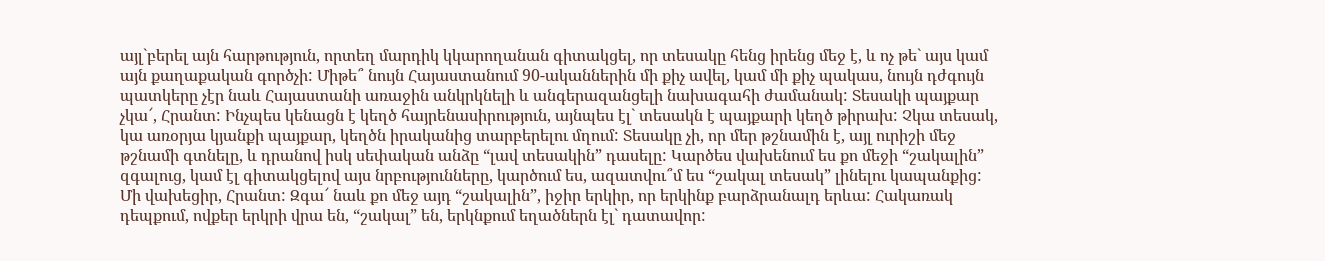այլ`բերել այն հարթություն, որտեղ մարդիկ կկարողանան գիտակցել, որ տեսակը հենց իրենց մեջ է, և ոչ թե` այս կամ այն քաղաքական գործչի: Միթե՞ նույն Հայաստանում 90-ականներին մի քիչ ավել, կամ մի քիչ պակաս, նույն դժգույն պատկերը չէր նաև Հայաստանի առաջին անկրկնելի և անգերազանցելի նախագահի ժամանակ: Տեսակի պայքար չկա՜, Հրանտ: Ինչպես կենացն է կեղծ հայրենասիրություն, այնպես էլ` տեսակն է պայքարի կեղծ թիրախ: Չկա տեսակ, կա առօրյա կյանքի պայքար, կեղծն իրականից տարբերելու մղում: Տեսակը չի, որ մեր թշնամին է, այլ ուրիշի մեջ թշնամի գտնելը, և դրանով իսկ սեփական անձը “լավ տեսակին” դասելը: Կարծես վախենում ես քո մեջի “շակալին” զգալուց, կամ էլ գիտակցելով այս նրբությունները, կարծում ես, ազատվու՞մ ես “շակալ տեսակ” լինելու կապանքից:
Մի վախեցիր, Հրանտ: Զգա՜ նաև քո մեջ այդ “շակալին”, իջիր երկիր, որ երկինք բարձրանալդ երևա: Հակառակ դեպքում, ովքեր երկրի վրա են, “շակալ” են, երկնքում եղածներն էլ` դատավոր: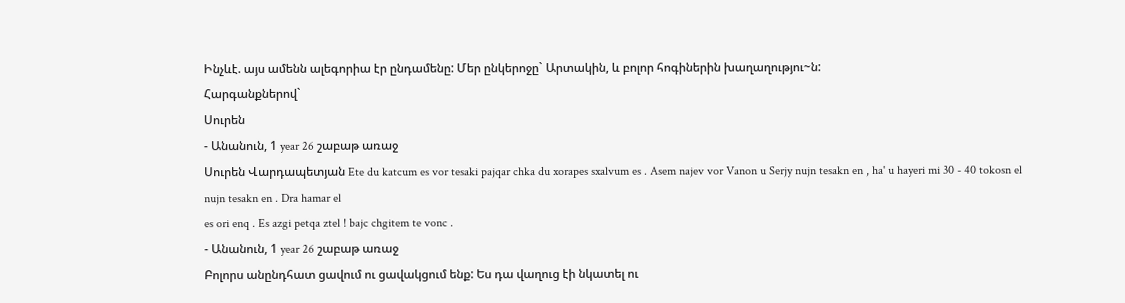Ինչևէ. այս ամենն ալեգորիա էր ընդամենը: Մեր ընկերոջը` Արտակին, և բոլոր հոգիներին խաղաղությու~ն:
Հարգանքներով`
Սուրեն
- Անանուն, 1 year 26 շաբաթ առաջ
Սուրեն Վարդապետյան Ete du katcum es vor tesaki pajqar chka du xorapes sxalvum es . Asem najev vor Vanon u Serjy nujn tesakn en , ha' u hayeri mi 30 - 40 tokosn el nujn tesakn en . Dra hamar el
es ori enq . Es azgi petqa ztel ! bajc chgitem te vonc .
- Անանուն, 1 year 26 շաբաթ առաջ
Բոլորս անընդհատ ցավում ու ցավակցում ենք: Ես դա վաղուց էի նկատել ու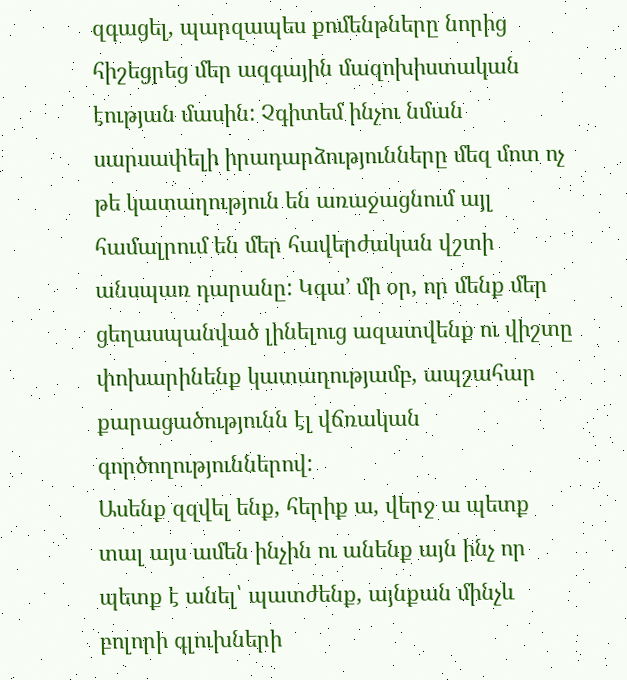զգացել, պարզապես քոմենթները նորից հիշեցրեց մեր ազգային մազոխիստական էության մասին: Չգիտեմ ինչու նման սարսափելի իրադարձությունները մեզ մոտ ոչ թե կատաղություն են առաջացնում այլ համալրում են մեր հավերժական վշտի անսպառ դարանը: Կգա՚ մի օր, որ մենք մեր ցեղասպանված լինելուց ազատվենք ու վիշտը փոխարինենք կատաղությամբ, ապշահար քարացածությունն էլ վճռական գործողություններով:
Ասենք զզվել ենք, հերիք ա, վերջ ա պետք տալ այս ամեն ինչին ու անենք այն ինչ որ պետք է անել՝ պատժենք, այնքան մինչև բոլորի գլուխների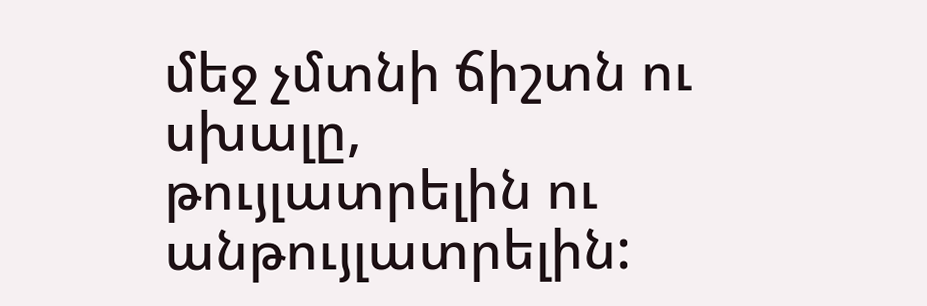մեջ չմտնի ճիշտն ու սխալը, թույլատրելին ու անթույլատրելին: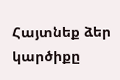Հայտնեք ձեր կարծիքը